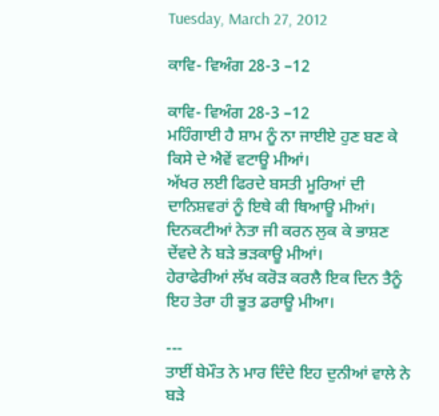Tuesday, March 27, 2012

ਕਾਵਿ- ਵਿਅੰਗ 28-3 –12

ਕਾਵਿ- ਵਿਅੰਗ 28-3 –12
ਮਹਿੰਗਾਈ ਹੈ ਸ਼ਾਮ ਨੂੰ ਨਾ ਜਾਈਏ ਹੁਣ ਬਣ ਕੇ ਕਿਸੇ ਦੇ ਐਵੇਂ ਵਟਾਊ ਮੀਆਂ।
ਅੱਖਰ ਲਈ ਫਿਰਦੇ ਬਸਤੀ ਮੂਰਿਆਂ ਦੀ ਦਾਨਿਸ਼ਵਰਾਂ ਨੂੰ ਇਥੇ ਕੀ ਥਿਆਊ ਮੀਆਂ।
ਦਿਨਕਟੀਆਂ ਨੇਤਾ ਜੀ ਕਰਨ ਲੁਕ ਕੇ ਭਾਸ਼ਣ ਦੇਂਵਦੇ ਨੇ ਬੜੇ ਭੜਕਾਊ ਮੀਆਂ।
ਹੇਰਾਫੇਰੀਆਂ ਲੱਖ ਕਰੋੜ ਕਰਲੈ ਇਕ ਦਿਨ ਤੈਨੂੰ ਇਹ ਤੇਰਾ ਹੀ ਭੂਤ ਡਰਾਊ ਮੀਆ।

---
ਤਾਈਂ ਬੇਮੌਤ ਨੇ ਮਾਰ ਦਿੰਦੇ ਇਹ ਦੁਨੀਆਂ ਵਾਲੇ ਨੇ ਬੜੇ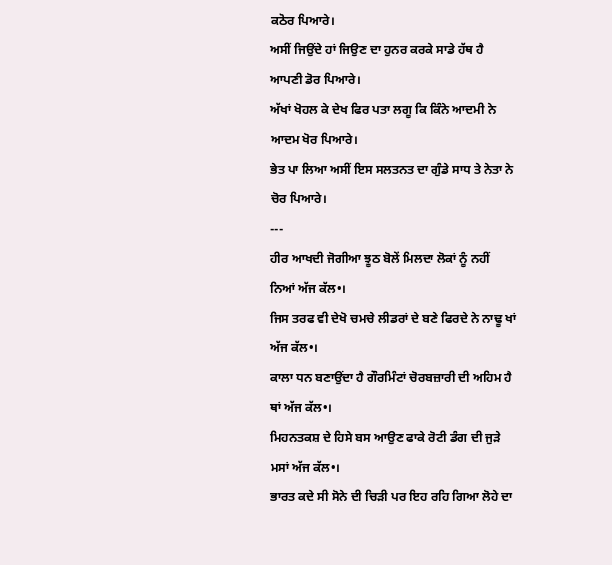ਕਠੋਰ ਪਿਆਰੇ।
ਅਸੀਂ ਜਿਉਂਦੇ ਹਾਂ ਜਿਉਣ ਦਾ ਹੁਨਰ ਕਰਕੇ ਸਾਡੇ ਹੱਥ ਹੈ ਆਪਣੀ ਡੋਰ ਪਿਆਰੇ।
ਅੱਖਾਂ ਖੋਹਲ ਕੇ ਦੇਖ ਫਿਰ ਪਤਾ ਲਗੂ ਕਿ ਕਿੰਨੇ ਆਦਮੀ ਨੇ ਆਦਮ ਖੋਰ ਪਿਆਰੇ।
ਭੇਤ ਪਾ ਲਿਆ ਅਸੀਂ ਇਸ ਸਲਤਨਤ ਦਾ ਗੁੰਡੇ ਸਾਧ ਤੇ ਨੇਤਾ ਨੇ ਚੋਰ ਪਿਆਰੇ।
---
ਹੀਰ ਆਖਦੀ ਜੋਗੀਆ ਝੂਠ ਬੋਲੇਂ ਮਿਲਦਾ ਲੋਕਾਂ ਨੂੰ ਨਹੀਂ ਨਿਆਂ ਅੱਜ ਕੱਲ•।
ਜਿਸ ਤਰਫ ਵੀ ਦੇਖੋ ਚਮਚੇ ਲੀਡਰਾਂ ਦੇ ਬਣੇ ਫਿਰਦੇ ਨੇ ਨਾਢੂ ਖਾਂ ਅੱਜ ਕੱਲ•।
ਕਾਲਾ ਧਨ ਬਣਾਉਂਦਾ ਹੈ ਗੌਰਮਿੰਟਾਂ ਚੋਰਬਜ਼ਾਰੀ ਦੀ ਅਹਿਮ ਹੈ ਥਾਂ ਅੱਜ ਕੱਲ•।
ਮਿਹਨਤਕਸ਼ ਦੇ ਹਿਸੇ ਬਸ ਆਉਣ ਫਾਕੇ ਰੋਟੀ ਡੰਗ ਦੀ ਜੁੜੇ ਮਸਾਂ ਅੱਜ ਕੱਲ•।
ਭਾਰਤ ਕਦੇ ਸੀ ਸੋਨੇ ਦੀ ਚਿੜੀ ਪਰ ਇਹ ਰਹਿ ਗਿਆ ਲੋਹੇ ਦਾ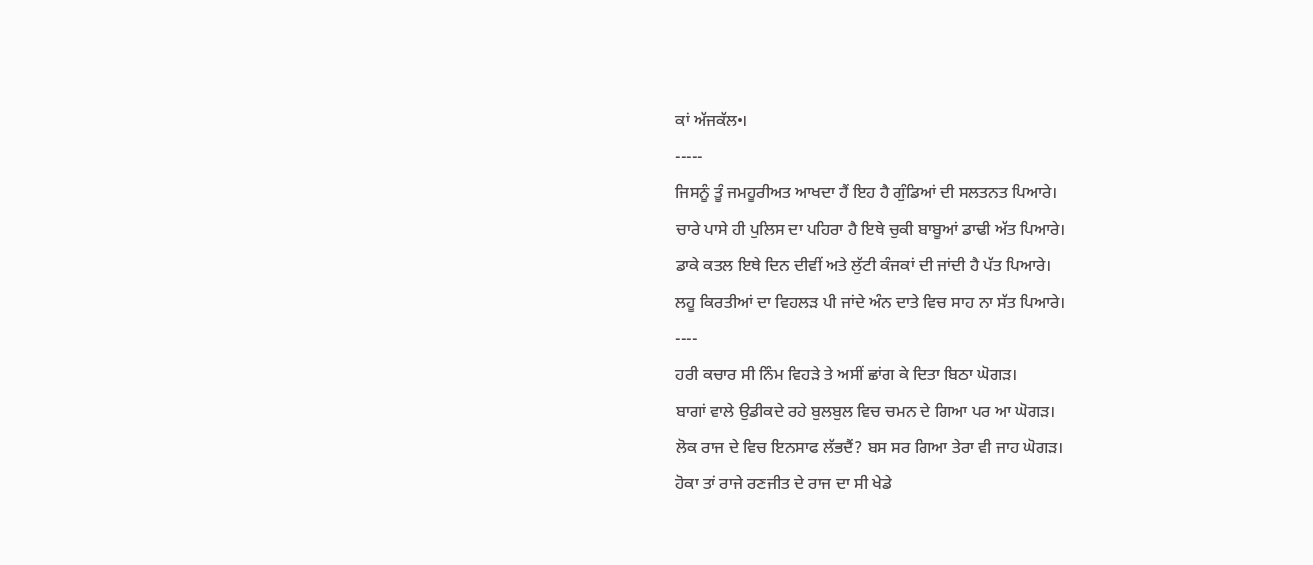ਕਾਂ ਅੱਜਕੱਲ•।
-----
ਜਿਸਨੂੰ ਤੂੰ ਜਮਹੂਰੀਅਤ ਆਖਦਾ ਹੈਂ ਇਹ ਹੈ ਗੁੰਡਿਆਂ ਦੀ ਸਲਤਨਤ ਪਿਆਰੇ।
ਚਾਰੇ ਪਾਸੇ ਹੀ ਪੁਲਿਸ ਦਾ ਪਹਿਰਾ ਹੈ ਇਥੇ ਚੁਕੀ ਬਾਬੂਆਂ ਡਾਢੀ ਅੱਤ ਪਿਆਰੇ।
ਡਾਕੇ ਕਤਲ ਇਥੇ ਦਿਨ ਦੀਵੀਂ ਅਤੇ ਲੁੱਟੀ ਕੰਜਕਾਂ ਦੀ ਜਾਂਦੀ ਹੈ ਪੱਤ ਪਿਆਰੇ।
ਲਹੂ ਕਿਰਤੀਆਂ ਦਾ ਵਿਹਲੜ ਪੀ ਜਾਂਦੇ ਅੰਨ ਦਾਤੇ ਵਿਚ ਸਾਹ ਨਾ ਸੱਤ ਪਿਆਰੇ।
----
ਹਰੀ ਕਚਾਰ ਸੀ ਨਿੰਮ ਵਿਹੜੇ ਤੇ ਅਸੀਂ ਛਾਂਗ ਕੇ ਦਿਤਾ ਬਿਠਾ ਘੋਗੜ।
ਬਾਗਾਂ ਵਾਲੇ ਉਡੀਕਦੇ ਰਹੇ ਬੁਲਬੁਲ ਵਿਚ ਚਮਨ ਦੇ ਗਿਆ ਪਰ ਆ ਘੋਗੜ।
ਲੋਕ ਰਾਜ ਦੇ ਵਿਚ ਇਨਸਾਫ ਲੱਭਦੈਂ? ਬਸ ਸਰ ਗਿਆ ਤੇਰਾ ਵੀ ਜਾਹ ਘੋਗੜ।
ਹੋਕਾ ਤਾਂ ਰਾਜੇ ਰਣਜੀਤ ਦੇ ਰਾਜ ਦਾ ਸੀ ਖੇਡੇ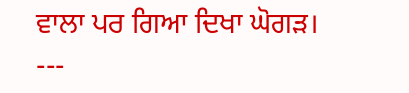ਵਾਲਾ ਪਰ ਗਿਆ ਦਿਖਾ ਘੋਗੜ।
---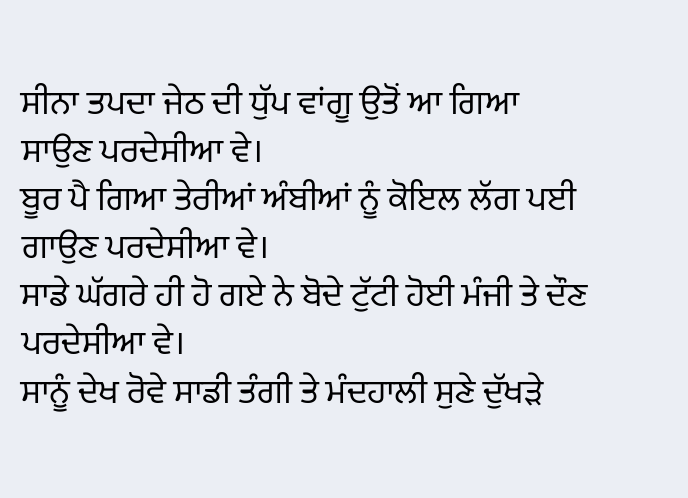ਸੀਨਾ ਤਪਦਾ ਜੇਠ ਦੀ ਧੁੱਪ ਵਾਂਗੂ ਉਤੋਂ ਆ ਗਿਆ ਸਾਉਣ ਪਰਦੇਸੀਆ ਵੇ।
ਬੂਰ ਪੈ ਗਿਆ ਤੇਰੀਆਂ ਅੰਬੀਆਂ ਨੂੰ ਕੋਇਲ ਲੱਗ ਪਈ ਗਾਉਣ ਪਰਦੇਸੀਆ ਵੇ।
ਸਾਡੇ ਘੱਗਰੇ ਹੀ ਹੋ ਗਏ ਨੇ ਬੋਦੇ ਟੁੱਟੀ ਹੋਈ ਮੰਜੀ ਤੇ ਦੌਣ ਪਰਦੇਸੀਆ ਵੇ।
ਸਾਨੂੰ ਦੇਖ ਰੋਵੇ ਸਾਡੀ ਤੰਗੀ ਤੇ ਮੰਦਹਾਲੀ ਸੁਣੇ ਦੁੱਖੜੇ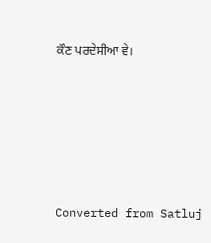ਕੌਣ ਪਰਦੇਸੀਆ ਵੇ।






Converted from Satluj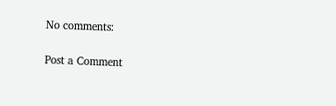No comments:

Post a Comment